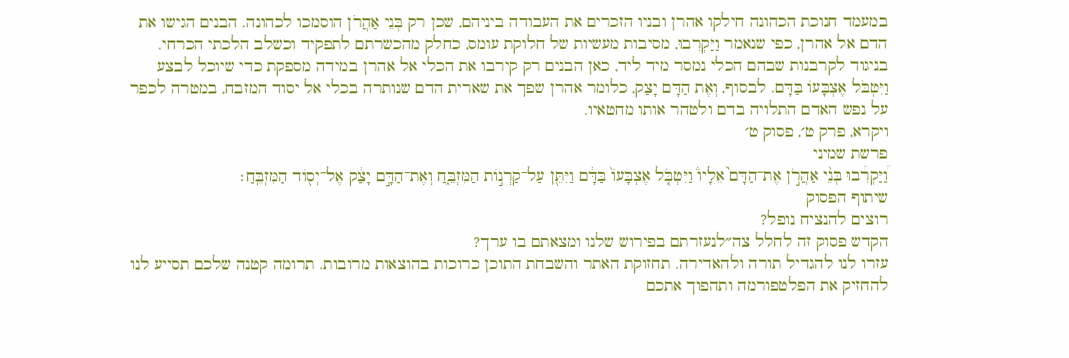במעמד חנוכת הכהונה חילקו אהרן ובניו הזכרים את העבודה ביניהם, שכן רק בְּנֵי אַהֲרֹן הוסמכו לכהונה. הבנים הגישו את הדם אל אהרן, כפי שנאמר וַיַּקְרִבוּ, מסיבות מעשיות של חלוקת עומס, כחלק מהכשרתם לתפקיד וכשלב הלכתי הכרחי. בניגוד לקרבנות שבהם הכלי נמסר מיד ליד, כאן הבנים רק קירבו את הכלי אל אהרן במידה מספקת כדי שיוכל לבצע וַיִּטְבֹּל אֶצְבָּעוֹ בַּדָּם. לבסוף, וְאֶת הַדָּם יָצַק, כלומר אהרן שפך את שארית הדם שנותרה בכלי אל יסוד המזבח, במטרה לכפר על נפש האדם התלויה בדם ולטהר אותו מחטאיו.
ויקרא, פרק ט׳, פסוק ט׳
פרשת שמיני
וַ֠יַּקְרִ֠בוּ בְּנֵ֨י אַהֲרֹ֣ן אֶת־הַדָּם֮ אֵלָיו֒ וַיִּטְבֹּ֤ל אֶצְבָּעוֹ֙ בַּדָּ֔ם וַיִּתֵּ֖ן עַל־קַרְנ֣וֹת הַמִּזְבֵּ֑חַ וְאֶת־הַדָּ֣ם יָצַ֔ק אֶל־יְס֖וֹד הַמִּזְבֵּֽחַ׃
שיתוף הפסוק
רוצים להנציח נופל?
הקדש פסוק זה לחלל צה״לנעזרתם בפירוש שלנו ומצאתם בו ערך?
עזרו לנו להגדיל תורה ולהאדירה. תחזוקת האתר והשבחת התוכן כרוכות בהוצאות מרובות. תרומה קטנה שלכם תסייע לנו להחזיק את הפלטפורמה ותהפוך אתכם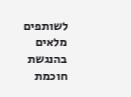לשותפים מלאים בהנגשת חוכמת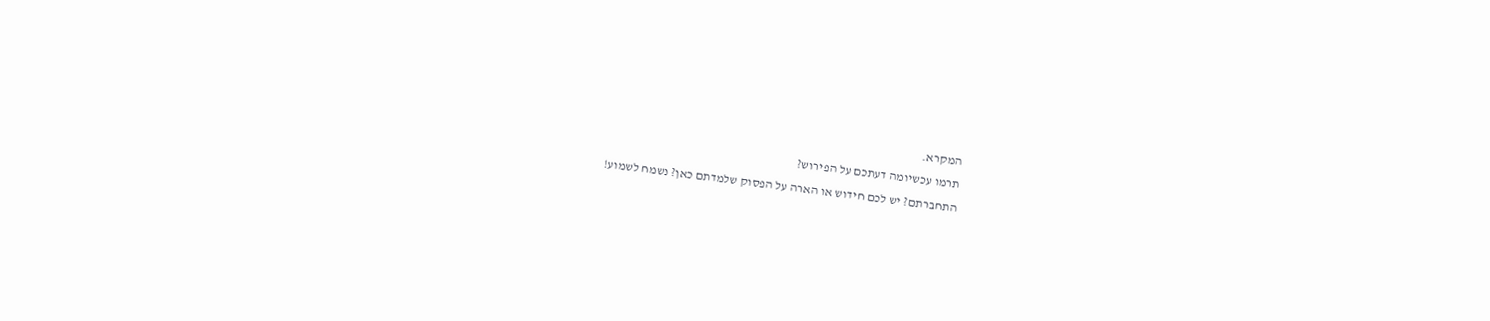המקרא.
תרמו עכשיומה דעתכם על הפירוש?
התחברתם? יש לכם חידוש או הארה על הפסוק שלמדתם כאן? נשמח לשמוע!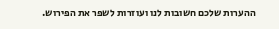ההערות שלכם חשובות לנו ועוזרות לשפר את הפירוש.